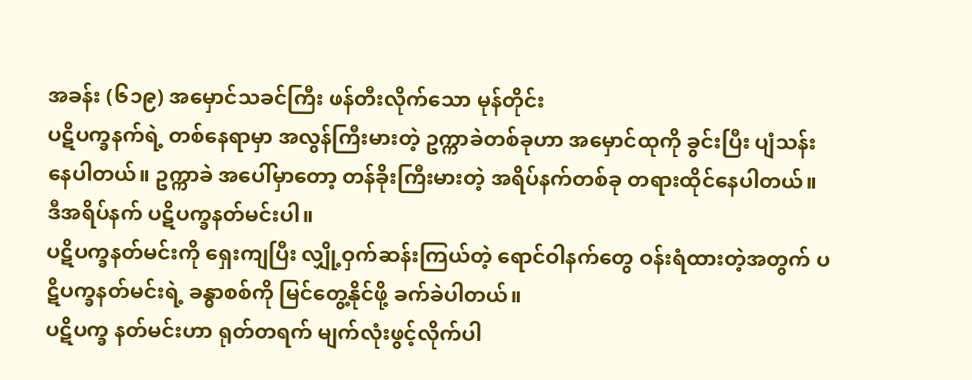အခန်း (၆၁၉) အမှောင်သခင်ကြီး ဖန်တီးလိုက်သော မုန်တိုင်း
ပဋိပက္ခနက်ရဲ့ တစ်နေရာမှာ အလွန်ကြီးမားတဲ့ ဥက္ကာခဲတစ်ခုဟာ အမှောင်ထုကို ခွင်းပြီး ပျံသန်းနေပါတယ်။ ဥက္ကာခဲ အပေါ်မှာတော့ တန်ခိုးကြီးမားတဲ့ အရိပ်နက်တစ်ခု တရားထိုင်နေပါတယ်။
ဒီအရိပ်နက် ပဋိပက္ခနတ်မင်းပါ။
ပဋိပက္ခနတ်မင်းကို ရှေးကျပြီး လျှို့ဝှက်ဆန်းကြယ်တဲ့ ရောင်ဝါနက်တွေ ဝန်းရံထားတဲ့အတွက် ပဋိပက္ခနတ်မင်းရဲ့ ခန္ဓာစစ်ကို မြင်တွေ့နိုင်ဖို့ ခက်ခဲပါတယ်။
ပဋိပက္ခ နတ်မင်းဟာ ရုတ်တရက် မျက်လုံးဖွင့်လိုက်ပါ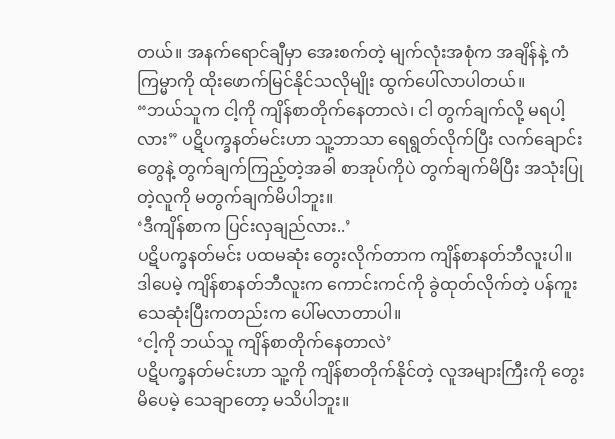တယ်။ အနက်ရောင်ချီမှာ အေးစက်တဲ့ မျက်လုံးအစုံက အချိန်နဲ့ ကံကြမ္မာကို ထိုးဖောက်မြင်နိုင်သလိုမျိုး ထွက်ပေါ်လာပါတယ်။
“ဘယ်သူက ငါ့ကို ကျိန်စာတိုက်နေတာလဲ၊ ငါ တွက်ချက်လို့ မရပါ့လား” ပဋိပက္ခနတ်မင်းဟာ သူ့ဘာသာ ရေရွတ်လိုက်ပြီး လက်ချောင်းတွေနဲ့ တွက်ချက်ကြည့်တဲ့အခါ စာအုပ်ကိုပဲ တွက်ချက်မိပြီး အသုံးပြုတဲ့လူကို မတွက်ချက်မိပါဘူး။
‘ဒီကျိန်စာက ပြင်းလှချည်လား..’
ပဋိပက္ခနတ်မင်း ပထမဆုံး တွေးလိုက်တာက ကျိန်စာနတ်ဘီလူးပါ။ ဒါပေမဲ့ ကျိန်စာနတ်ဘီလူးက ကောင်းကင်ကို ခွဲထုတ်လိုက်တဲ့ ပန်ကူး သေဆုံးပြီးကတည်းက ပေါ်မလာတာပါ။
‘ငါ့ကို ဘယ်သူ ကျိန်စာတိုက်နေတာလဲ’
ပဋိပက္ခနတ်မင်းဟာ သူ့ကို ကျိန်စာတိုက်နိုင်တဲ့ လူအများကြီးကို တွေးမိပေမဲ့ သေချာတော့ မသိပါဘူး။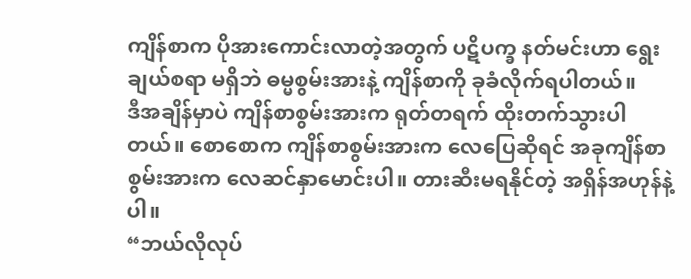ကျိန်စာက ပိုအားကောင်းလာတဲ့အတွက် ပဋိပက္ခ နတ်မင်းဟာ ရွေးချယ်စရာ မရှိဘဲ ဓမ္မစွမ်းအားနဲ့ ကျိန်စာကို ခုခံလိုက်ရပါတယ်။
ဒီအချိန်မှာပဲ ကျိန်စာစွမ်းအားက ရုတ်တရက် ထိုးတက်သွားပါတယ်။ စောစောက ကျိန်စာစွမ်းအားက လေပြေဆိုရင် အခုကျိန်စာစွမ်းအားက လေဆင်နှာမောင်းပါ။ တားဆီးမရနိုင်တဲ့ အရှိန်အဟုန်နဲ့ပါ။
“ဘယ်လိုလုပ်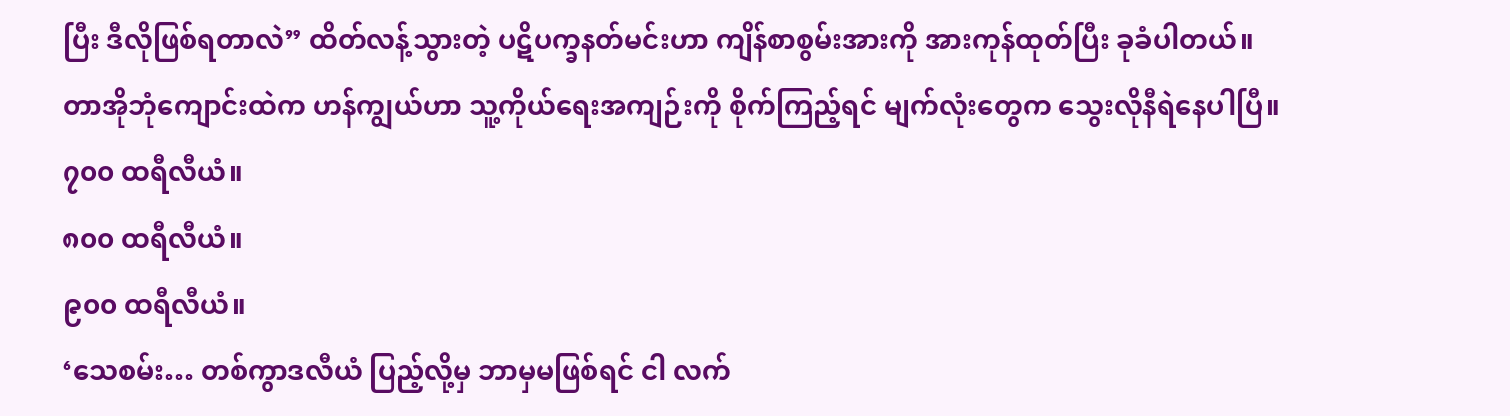ပြီး ဒီလိုဖြစ်ရတာလဲ” ထိတ်လန့်သွားတဲ့ ပဋိပက္ခနတ်မင်းဟာ ကျိန်စာစွမ်းအားကို အားကုန်ထုတ်ပြီး ခုခံပါတယ်။
တာအိုဘုံကျောင်းထဲက ဟန်ကျွယ်ဟာ သူ့ကိုယ်ရေးအကျဉ်းကို စိုက်ကြည့်ရင် မျက်လုံးတွေက သွေးလိုနီရဲနေပါပြီ။
၇၀၀ ထရီလီယံ။
၈၀၀ ထရီလီယံ။
၉၀၀ ထရီလီယံ။
‘သေစမ်း… တစ်ကွာဒလီယံ ပြည့်လို့မှ ဘာမှမဖြစ်ရင် ငါ လက်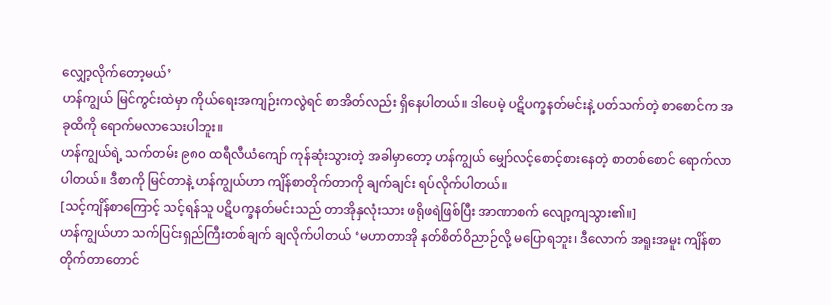လျှော့လိုက်တော့မယ်’
ဟန်ကျွယ် မြင်ကွင်းထဲမှာ ကိုယ်ရေးအကျဉ်းကလွဲရင် စာအိတ်လည်း ရှိနေပါတယ်။ ဒါပေမဲ့ ပဋိပက္ခနတ်မင်းနဲ့ ပတ်သက်တဲ့ စာစောင်က အခုထိကို ရောက်မလာသေးပါဘူး။
ဟန်ကျွယ်ရဲ့ သက်တမ်း ၉၈၀ ထရီလီယံကျော် ကုန်ဆုံးသွားတဲ့ အခါမှာတော့ ဟန်ကျွယ် မျှော်လင့်စောင့်စားနေတဲ့ စာတစ်စောင် ရောက်လာပါတယ်။ ဒီစာကို မြင်တာနဲ့ ဟန်ကျွယ်ဟာ ကျိန်စာတိုက်တာကို ချက်ချင်း ရပ်လိုက်ပါတယ်။
[သင့်ကျိန်စာကြောင့် သင့်ရန်သူ ပဋိပက္ခနတ်မင်းသည် တာအိုနှလုံးသား ဖရိုဖရဲဖြစ်ပြီး အာဏာစက် လျော့ကျသွား၏။]
ဟန်ကျွယ်ဟာ သက်ပြင်းရှည်ကြီးတစ်ချက် ချလိုက်ပါတယ် ‘မဟာတာအို နတ်စိတ်ဝိညာဉ်လို့ မပြောရဘူး၊ ဒီလောက် အရူးအမူး ကျိန်စာတိုက်တာတောင်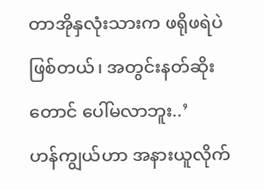တာအိုနှလုံးသားက ဖရိုဖရဲပဲ ဖြစ်တယ်၊ အတွင်းနတ်ဆိုးတောင် ပေါ်မလာဘူး..’
ဟန်ကျွယ်ဟာ အနားယူလိုက်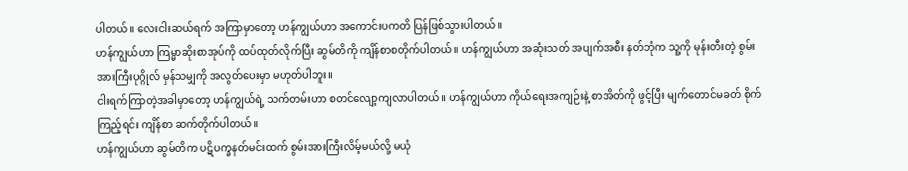ပါတယ်။ လေးငါးဆယ်ရက် အကြာမှာတော့ ဟန်ကျွယ်ဟာ အကောင်းပကတိ ပြန်ဖြစ်သွားပါတယ်။
ဟန်ကျွယ်ဟာ ကြမ္မာဆိုးစာအုပ်ကို ထပ်ထုတ်လိုက်ပြီး ဆွမ်တိကို ကျိန်စာစတိုက်ပါတယ်။ ဟန်ကျွယ်ဟာ အဆုံးသတ် အပျက်အစီး နတ်ဘုံက သူ့ကို မုန်းတီးတဲ့ စွမ်းအားကြီးပုဂ္ဂိုလ် မှန်သမျှကို အလွတ်ပေးမှာ မဟုတ်ပါဘူး။
ငါးရက်ကြာတဲ့အခါမှာတော့ ဟန်ကျွယ်ရဲ့ သက်တမ်းဟာ စတင်လျော့ကျလာပါတယ်။ ဟန်ကျွယ်ဟာ ကိုယ်ရေးအကျဉ်းနဲ့ စာအိတ်ကို ဖွင့်ပြီး မျက်တောင်မခတ် စိုက်ကြည့်ရင်း ကျိန်စာ ဆက်တိုက်ပါတယ်။
ဟန်ကျွယ်ဟာ ဆွမ်တိက ပဋိပက္ခနတ်မင်းထက် စွမ်းအားကြီးလိမ့်မယ်လို့ မယုံ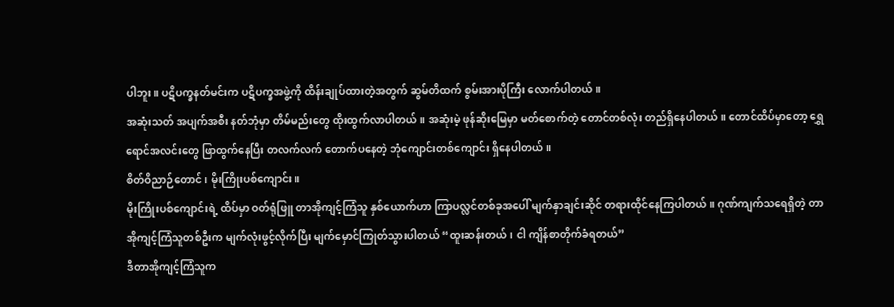ပါဘူး။ ပဋိပက္ခနတ်မင်းက ပဋိပက္ခအဖွဲ့ကို ထိန်းချုပ်ထားတဲ့အတွက် ဆွမ်တိထက် စွမ်းအားပိုကြီး လောက်ပါတယ်။
အဆုံးသတ် အပျက်အစီး နတ်ဘုံမှာ တိမ်မည်းတွေ ထိုးထွက်လာပါတယ်။ အဆုံးမဲ့ ဖုန်ဆိုးမြေမှာ မတ်စောက်တဲ့ တောင်တစ်လုံး တည်ရှိနေပါတယ်။ တောင်ထိပ်မှာတော့ ရွှေရောင်အလင်းတွေ ဖြာထွက်နေပြီး တလက်လက် တောက်ပနေတဲ့ ဘုံကျောင်းတစ်ကျောင်း ရှိနေပါတယ်။
စိတ်ဝိညာဉ်တောင်၊ မိုးကြိုးပစ်ကျောင်း။
မိုးကြိုးပစ်ကျောင်းရဲ့ ထိပ်မှာ ဝတ်ရုံဖြူ တာအိုကျင့်ကြံသူ နှစ်ယောက်ဟာ ကြာပလ္လင်တစ်ခုအပေါ် မျက်နှာချင်းဆိုင် တရားထိုင်နေကြပါတယ်။ ဂုဏ်ကျက်သရေရှိတဲ့ တာအိုကျင့်ကြံသူတစ်ဦးက မျက်လုံးဖွင့်လိုက်ပြီး မျက်မှောင်ကြုတ်သွားပါတယ် “ထူးဆန်းတယ်၊ ငါ ကျိန်စာတိုက်ခံရတယ်”
ဒီတာအိုကျင့်ကြံသူက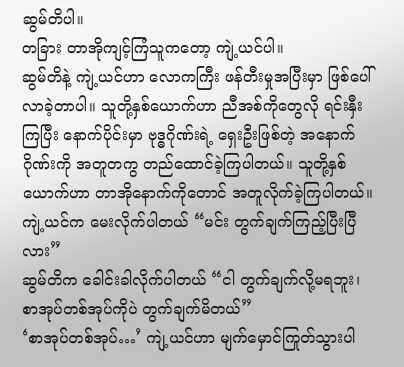ဆွမ်တိပါ။
တခြား တာအိုကျင့်ကြံသူကတော့ ကျဲ့ယင်ပါ။
ဆွမ်တိနဲ့ ကျဲ့ယင်ဟာ လောကကြီး ဖန်တီးမှုအပြီးမှာ ဖြစ်ပေါ်လာခဲ့တာပါ။ သူတို့နှစ်ယောက်ဟာ ညီအစ်ကိုတွေလို ရင်းနှီးကြပြီး နောက်ပိုင်းမှာ ဗုဒ္ဓဂိုဏ်းရဲ့ ရှေးဦးဖြစ်တဲ့ အနောက်ဂိုဏ်းကို အတူတကွ တည်ထောင်ခဲ့ကြပါတယ်။ သူတို့နှစ်ယောက်ဟာ တာအိုနောက်ကိုတောင် အတူလိုက်ခဲ့ကြပါတယ်။
ကျဲ့ယင်က မေးလိုက်ပါတယ် “မင်း တွက်ချက်ကြည့်ပြီးပြီလား”
ဆွမ်တိက ခေါင်းခါလိုက်ပါတယ် “ငါ တွက်ချက်လို့မရဘူး၊ စာအုပ်တစ်အုပ်ကိုပဲ တွက်ချက်မိတယ်”
‘စာအုပ်တစ်အုပ်…’ ကျဲ့ယင်ဟာ မျက်မှောင်ကြုတ်သွားပါ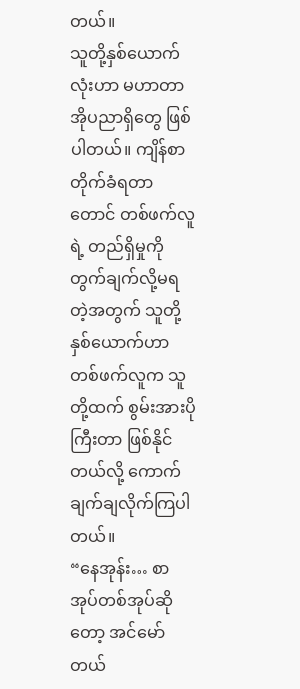တယ်။
သူတို့နှစ်ယောက်လုံးဟာ မဟာတာအိုပညာရှိတွေ ဖြစ်ပါတယ်။ ကျိန်စာတိုက်ခံရတာတောင် တစ်ဖက်လူရဲ့ တည်ရှိမှုကို တွက်ချက်လို့မရတဲ့အတွက် သူတို့နှစ်ယောက်ဟာ တစ်ဖက်လူက သူတို့ထက် စွမ်းအားပိုကြီးတာ ဖြစ်နိုင်တယ်လို့ ကောက်ချက်ချလိုက်ကြပါတယ်။
“နေအုန်း… စာအုပ်တစ်အုပ်ဆိုတော့ အင်မော်တယ်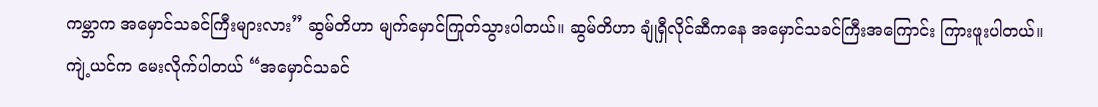ကမ္ဘာက အမှောင်သခင်ကြီးများလား” ဆွမ်တိဟာ မျက်မှောင်ကြုတ်သွားပါတယ်။ ဆွမ်တိဟာ ချုံရှီလိုင်ဆီကနေ အမှောင်သခင်ကြီးအကြောင်း ကြားဖူးပါတယ်။
ကျဲ့ယင်က မေးလိုက်ပါတယ် “အမှောင်သခင်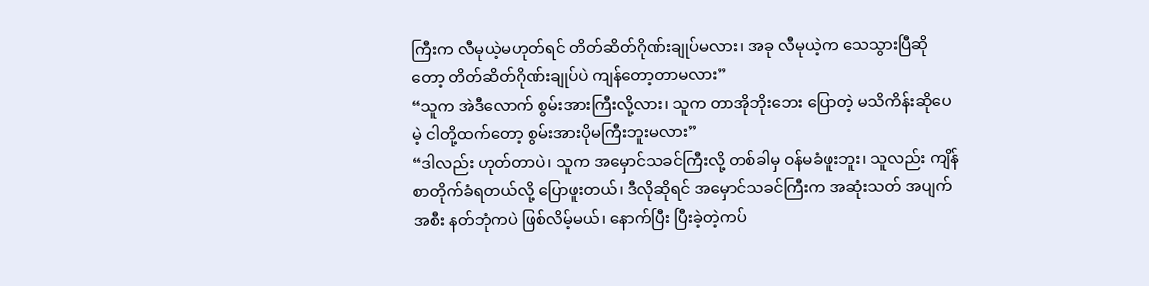ကြီးက လီမုယဲ့မဟုတ်ရင် တိတ်ဆိတ်ဂိုဏ်းချုပ်မလား၊ အခု လီမုယဲ့က သေသွားပြီဆိုတော့ တိတ်ဆိတ်ဂိုဏ်းချုပ်ပဲ ကျန်တော့တာမလား”
“သူက အဲဒီလောက် စွမ်းအားကြီးလို့လား၊ သူက တာအိုဘိုးဘေး ပြောတဲ့ မသိကိန်းဆိုပေမဲ့ ငါတို့ထက်တော့ စွမ်းအားပိုမကြီးဘူးမလား”
“ဒါလည်း ဟုတ်တာပဲ၊ သူက အမှောင်သခင်ကြီးလို့ တစ်ခါမှ ဝန်မခံဖူးဘူး၊ သူလည်း ကျိန်စာတိုက်ခံရတယ်လို့ ပြောဖူးတယ်၊ ဒီလိုဆိုရင် အမှောင်သခင်ကြီးက အဆုံးသတ် အပျက်အစီး နတ်ဘုံကပဲ ဖြစ်လိမ့်မယ်၊ နောက်ပြီး ပြီးခဲ့တဲ့ကပ်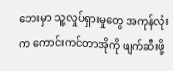ဘေးမှာ သူ့လှုပ်ရှားမှုတွေ အကုန်လုံးက ကောင်းကင်တာအိုကို ဖျက်ဆီးဖို့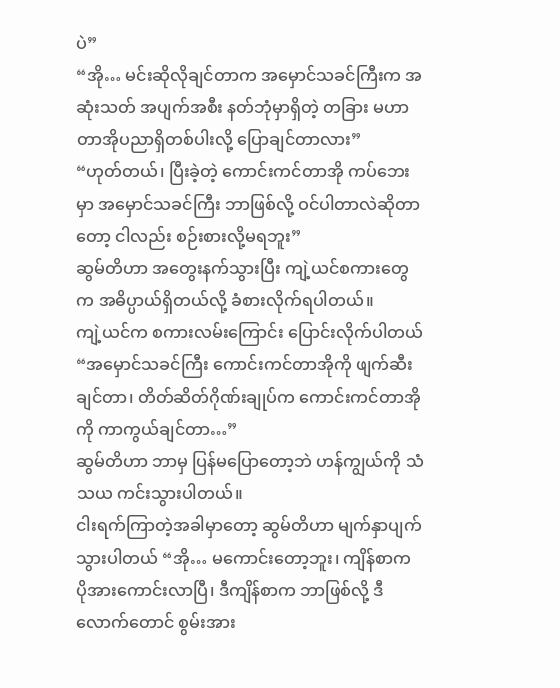ပဲ”
“အို… မင်းဆိုလိုချင်တာက အမှောင်သခင်ကြီးက အဆုံးသတ် အပျက်အစီး နတ်ဘုံမှာရှိတဲ့ တခြား မဟာတာအိုပညာရှိတစ်ပါးလို့ ပြောချင်တာလား”
“ဟုတ်တယ်၊ ပြီးခဲ့တဲ့ ကောင်းကင်တာအို ကပ်ဘေးမှာ အမှောင်သခင်ကြီး ဘာဖြစ်လို့ ဝင်ပါတာလဲဆိုတာတော့ ငါလည်း စဉ်းစားလို့မရဘူး”
ဆွမ်တိဟာ အတွေးနက်သွားပြီး ကျဲ့ယင်စကားတွေက အဓိပ္ပာယ်ရှိတယ်လို့ ခံစားလိုက်ရပါတယ်။
ကျဲ့ယင်က စကားလမ်းကြောင်း ပြောင်းလိုက်ပါတယ် “အမှောင်သခင်ကြီး ကောင်းကင်တာအိုကို ဖျက်ဆီးချင်တာ၊ တိတ်ဆိတ်ဂိုဏ်းချုပ်က ကောင်းကင်တာအိုကို ကာကွယ်ချင်တာ…”
ဆွမ်တိဟာ ဘာမှ ပြန်မပြောတော့ဘဲ ဟန်ကျွယ်ကို သံသယ ကင်းသွားပါတယ်။
ငါးရက်ကြာတဲ့အခါမှာတော့ ဆွမ်တိဟာ မျက်နှာပျက်သွားပါတယ် “အို… မကောင်းတော့ဘူး၊ ကျိန်စာက ပိုအားကောင်းလာပြီ၊ ဒီကျိန်စာက ဘာဖြစ်လို့ ဒီလောက်တောင် စွမ်းအား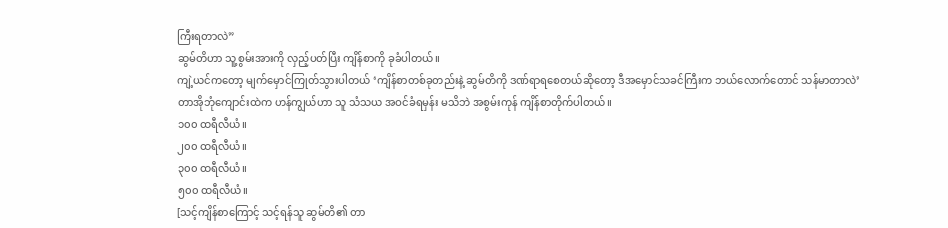ကြီးရတာလဲ”
ဆွမ်တိဟာ သူ့စွမ်းအားကို လှည့်ပတ်ပြီး ကျိန်စာကို ခုခံပါတယ်။
ကျဲ့ယင်ကတော့ မျက်မှောင်ကြုတ်သွားပါတယ် ‘ကျိန်စာတစ်ခုတည်းနဲ့ ဆွမ်တိကို ဒဏ်ရာရစေတယ်ဆိုတော့ ဒီအမှောင်သခင်ကြီးက ဘယ်လောက်တောင် သန်မာတာလဲ’
တာအိုဘုံကျောင်းထဲက ဟန်ကျွယ်ဟာ သူ သံသယ အဝင်ခံရမှန်း မသိဘဲ အစွမ်းကုန် ကျိန်စာတိုက်ပါတယ်။
၁၀၀ ထရီလီယံ။
၂၀၀ ထရီလီယံ။
၃၀၀ ထရီလီယံ။
၅၀၀ ထရီလီယံ။
[သင့်ကျိန်စာကြောင့် သင့်ရန်သူ ဆွမ်တိ၏ တာ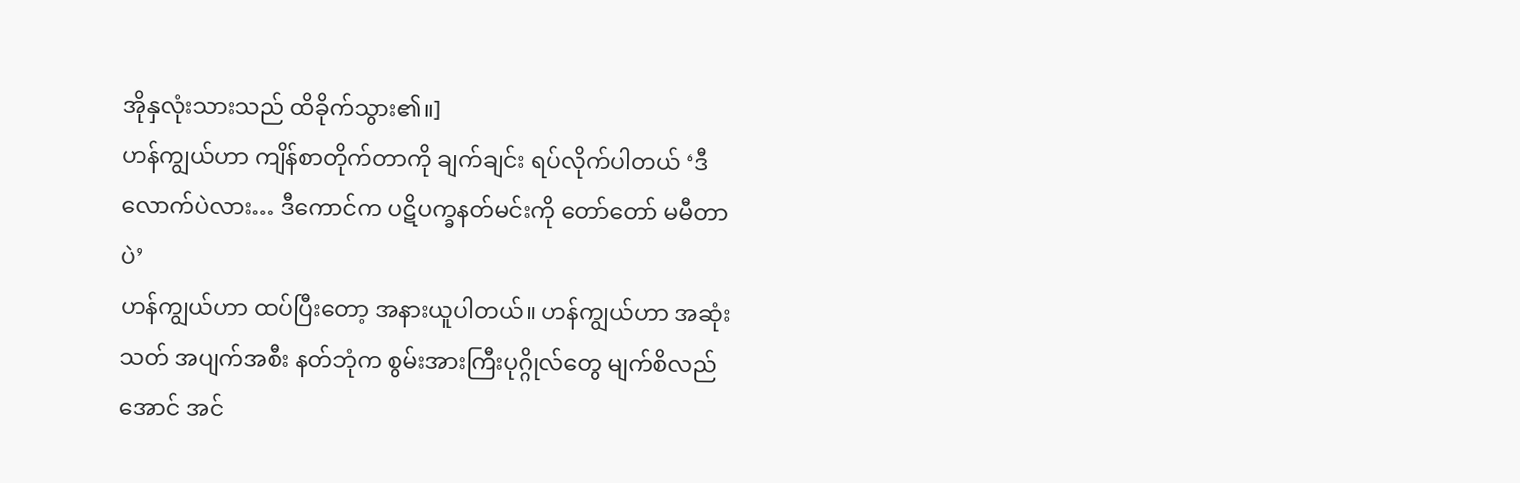အိုနှလုံးသားသည် ထိခိုက်သွား၏။]
ဟန်ကျွယ်ဟာ ကျိန်စာတိုက်တာကို ချက်ချင်း ရပ်လိုက်ပါတယ် ‘ဒီလောက်ပဲလား… ဒီကောင်က ပဋိပက္ခနတ်မင်းကို တော်တော် မမီတာပဲ’
ဟန်ကျွယ်ဟာ ထပ်ပြီးတော့ အနားယူပါတယ်။ ဟန်ကျွယ်ဟာ အဆုံးသတ် အပျက်အစီး နတ်ဘုံက စွမ်းအားကြီးပုဂ္ဂိုလ်တွေ မျက်စိလည်အောင် အင်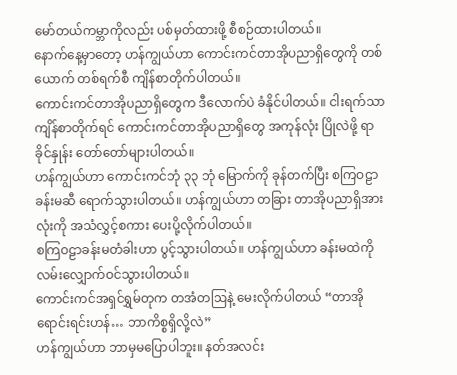မော်တယ်ကမ္ဘာကိုလည်း ပစ်မှတ်ထားဖို့ စီစဉ်ထားပါတယ်။
နောက်နေ့မှာတော့ ဟန်ကျွယ်ဟာ ကောင်းကင်တာအိုပညာရှိတွေကို တစ်ယောက် တစ်ရက်စီ ကျိန်စာတိုက်ပါတယ်။
ကောင်းကင်တာအိုပညာရှိတွေက ဒီလောက်ပဲ ခံနိုင်ပါတယ်။ ငါးရက်သာ ကျိန်စာတိုက်ရင် ကောင်းကင်တာအိုပညာရှိတွေ အကုန်လုံး ပြိုလဲဖို့ ရာခိုင်နှုန်း တော်တော်များပါတယ်။
ဟန်ကျွယ်ဟာ ကောင်းကင်ဘုံ ၃၃ ဘုံ မြောက်ကို ခုန်တက်ပြီး စကြဝဠာခန်းမဆီ ရောက်သွားပါတယ်။ ဟန်ကျွယ်ဟာ တခြား တာအိုပညာရှိအားလုံးကို အသံလွှင့်စကား ပေးပို့လိုက်ပါတယ်။
စကြဝဠာခန်းမတံခါးဟာ ပွင့်သွားပါတယ်။ ဟန်ကျွယ်ဟာ ခန်းမထဲကို လမ်းလျှောက်ဝင်သွားပါတယ်။
ကောင်းကင်အရှင်ရွှမ်တုက တအံတဩနဲ့ မေးလိုက်ပါတယ် “တာအိုရောင်းရင်းဟန်… ဘာကိစ္စရှိလို့လဲ”
ဟန်ကျွယ်ဟာ ဘာမှမပြောပါဘူး။ နတ်အလင်း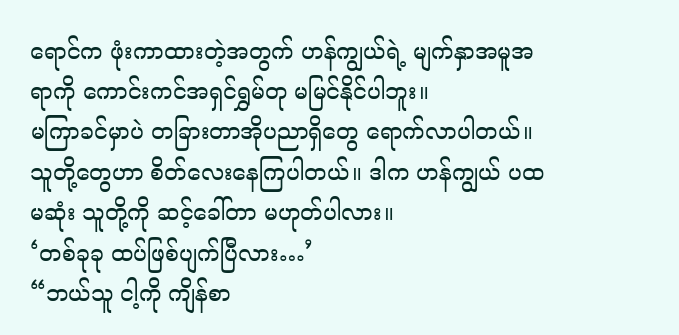ရောင်က ဖုံးကာထားတဲ့အတွက် ဟန်ကျွယ်ရဲ့ မျက်နှာအမူအရာကို ကောင်းကင်အရှင်ရွှမ်တု မမြင်နိုင်ပါဘူး။
မကြာခင်မှာပဲ တခြားတာအိုပညာရှိတွေ ရောက်လာပါတယ်။ သူတို့တွေဟာ စိတ်လေးနေကြပါတယ်။ ဒါက ဟန်ကျွယ် ပထမဆုံး သူတို့ကို ဆင့်ခေါ်တာ မဟုတ်ပါလား။
‘တစ်ခုခု ထပ်ဖြစ်ပျက်ပြီလား…’
“ဘယ်သူ ငါ့ကို ကျိန်စာ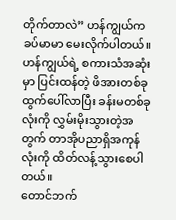တိုက်တာလဲ” ဟန်ကျွယ်က ခပ်မာမာ မေးလိုက်ပါတယ်။ ဟန်ကျွယ်ရဲ့ စကားသံအဆုံးမှာ ပြင်းထန်တဲ့ ဖိအားတစ်ခု ထွက်ပေါ်လာပြီး ခန်းမတစ်ခုလုံးကို လွှမ်းမိုးသွားတဲ့အတွက် တာအိုပညာရှိအကုန်လုံးကို ထိတ်လန့်သွားစေပါတယ်။
တောင်ဘက်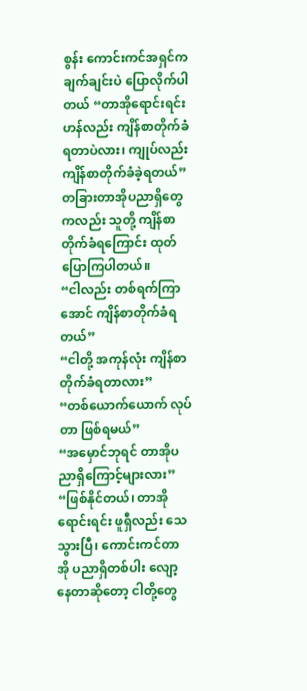စွန်း ကောင်းကင်အရှင်က ချက်ချင်းပဲ ပြောလိုက်ပါတယ် “တာအိုရောင်းရင်းဟန်လည်း ကျိန်စာတိုက်ခံရတာပဲလား၊ ကျုပ်လည်း ကျိန်စာတိုက်ခံခဲ့ရတယ်”
တခြားတာအိုပညာရှိတွေကလည်း သူတို့ ကျိန်စာတိုက်ခံရကြောင်း ထုတ်ပြောကြပါတယ်။
“ငါလည်း တစ်ရက်ကြာအောင် ကျိန်စာတိုက်ခံရတယ်”
“ငါတို့ အကုန်လုံး ကျိန်စာတိုက်ခံရတာလား”
“တစ်ယောက်ယောက် လုပ်တာ ဖြစ်ရမယ်”
“အမှောင်ဘုရင် တာအိုပညာရှိကြောင့်များလား”
“ဖြစ်နိုင်တယ်၊ တာအိုရောင်းရင်း ဖူရှီလည်း သေသွားပြီ၊ ကောင်းကင်တာအို ပညာရှိတစ်ပါး လျော့နေတာဆိုတော့ ငါတို့တွေ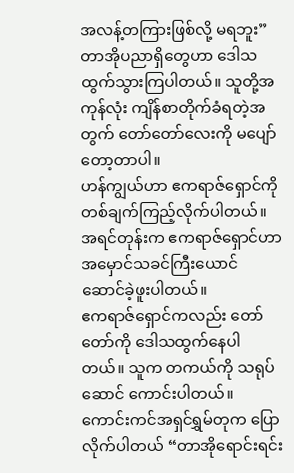အလန့်တကြားဖြစ်လို့ မရဘူး”
တာအိုပညာရှိတွေဟာ ဒေါသထွက်သွားကြပါတယ်။ သူတို့အကုန်လုံး ကျိန်စာတိုက်ခံရတဲ့အတွက် တော်တော်လေးကို မပျော်တော့တာပါ။
ဟန်ကျွယ်ဟာ ဧကရာဇ်ရှောင်ကို တစ်ချက်ကြည့်လိုက်ပါတယ်။ အရင်တုန်းက ဧကရာဇ်ရှောင်ဟာ အမှောင်သခင်ကြီးယောင် ဆောင်ခဲ့ဖူးပါတယ်။
ဧကရာဇ်ရှောင်ကလည်း တော်တော်ကို ဒေါသထွက်နေပါတယ်။ သူက တကယ်ကို သရုပ်ဆောင် ကောင်းပါတယ်။
ကောင်းကင်အရှင်ရွှမ်တုက ပြောလိုက်ပါတယ် “တာအိုရောင်းရင်း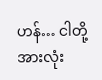ဟန်… ငါတို့အားလုံး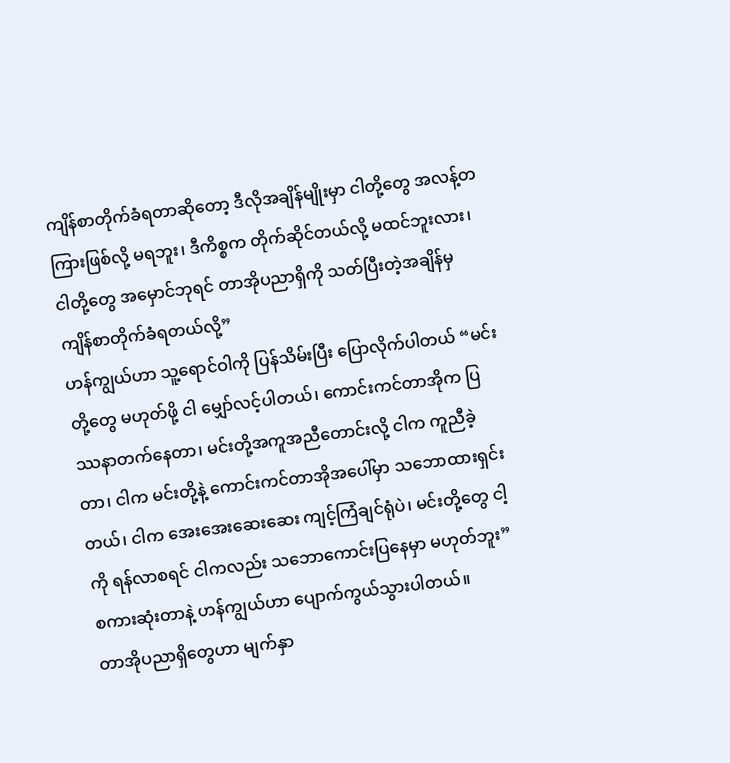ကျိန်စာတိုက်ခံရတာဆိုတော့ ဒီလိုအချိန်မျိုးမှာ ငါတို့တွေ အလန့်တကြားဖြစ်လို့ မရဘူး၊ ဒီကိစ္စက တိုက်ဆိုင်တယ်လို့ မထင်ဘူးလား၊ ငါတို့တွေ အမှောင်ဘုရင် တာအိုပညာရှိကို သတ်ပြီးတဲ့အချိန်မှ ကျိန်စာတိုက်ခံရတယ်လို့”
ဟန်ကျွယ်ဟာ သူ့ရောင်ဝါကို ပြန်သိမ်းပြီး ပြောလိုက်ပါတယ် “မင်းတို့တွေ မဟုတ်ဖို့ ငါ မျှော်လင့်ပါတယ်၊ ကောင်းကင်တာအိုက ပြဿနာတက်နေတာ၊ မင်းတို့အကူအညီတောင်းလို့ ငါက ကူညီခဲ့တာ၊ ငါက မင်းတို့နဲ့ ကောင်းကင်တာအိုအပေါ်မှာ သဘောထားရှင်းတယ်၊ ငါက အေးအေးဆေးဆေး ကျင့်ကြံချင်ရုံပဲ၊ မင်းတို့တွေ ငါ့ကို ရန်လာစရင် ငါကလည်း သဘောကောင်းပြနေမှာ မဟုတ်ဘူး”
စကားဆုံးတာနဲ့ ဟန်ကျွယ်ဟာ ပျောက်ကွယ်သွားပါတယ်။
တာအိုပညာရှိတွေဟာ မျက်နှာ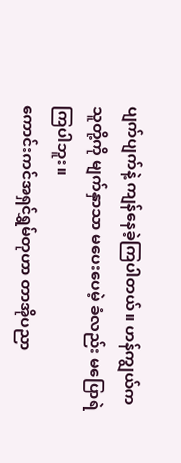ပျက်ပျက်နဲ့ ကျန်နေခဲ့ကြပါတယ်။ ဟန်ကျွယ်က သူတို့ကို မျက်နှာသာ မပေးပေမဲ့ ခံလည်း မပြောရဲကြပါဘူး။
ကောင်းကင်အရှင်ရွှမ်တုဟာ တာအိုပညာ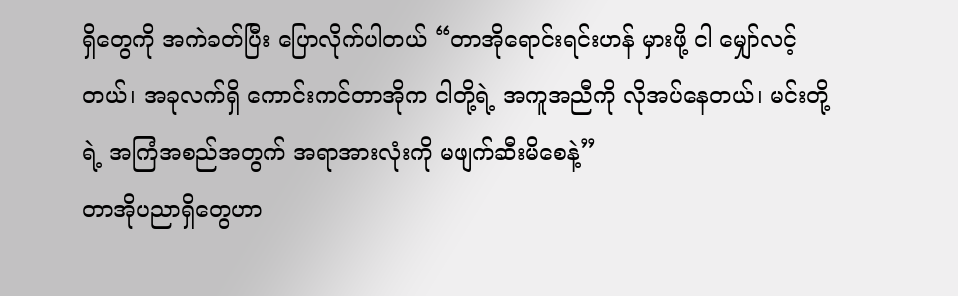ရှိတွေကို အကဲခတ်ပြီး ပြောလိုက်ပါတယ် “တာအိုရောင်းရင်းဟန် မှားဖို့ ငါ မျှော်လင့်တယ်၊ အခုလက်ရှိ ကောင်းကင်တာအိုက ငါတို့ရဲ့ အကူအညီကို လိုအပ်နေတယ်၊ မင်းတို့ရဲ့ အကြံအစည်အတွက် အရာအားလုံးကို မဖျက်ဆီးမိစေနဲ့”
တာအိုပညာရှိတွေဟာ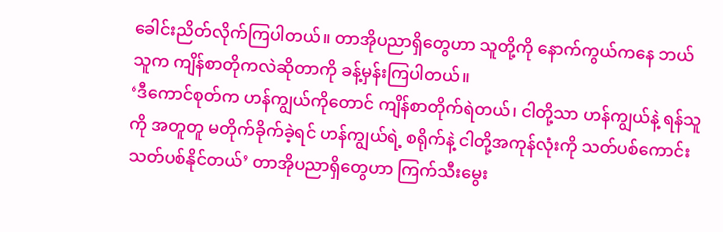ခေါင်းညိတ်လိုက်ကြပါတယ်။ တာအိုပညာရှိတွေဟာ သူတို့ကို နောက်ကွယ်ကနေ ဘယ်သူက ကျိန်စာတိုကလဲဆိုတာကို ခန့်မှန်းကြပါတယ်။
‘ဒီကောင်စုတ်က ဟန်ကျွယ်ကိုတောင် ကျိန်စာတိုက်ရဲတယ်၊ ငါတို့သာ ဟန်ကျွယ်နဲ့ ရန်သူကို အတူတူ မတိုက်ခိုက်ခဲ့ရင် ဟန်ကျွယ်ရဲ့ စရိုက်နဲ့ ငါတို့အကုန်လုံးကို သတ်ပစ်ကောင်း သတ်ပစ်နိုင်တယ်’ တာအိုပညာရှိတွေဟာ ကြက်သီးမွေး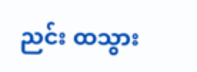ညင်း ထသွား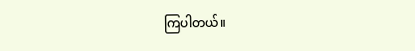ကြပါတယ်။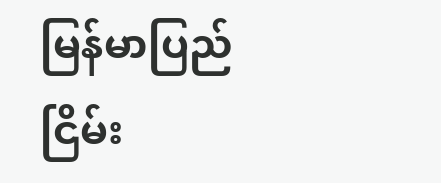မြန်မာပြည် ငြိမ်း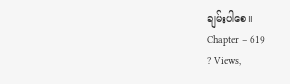ချမ်းပါစေ။
Chapter – 619
? Views,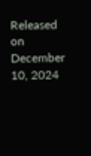Released on December 10, 2024